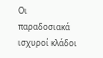Οι παραδοσιακά ισχυροί κλάδοι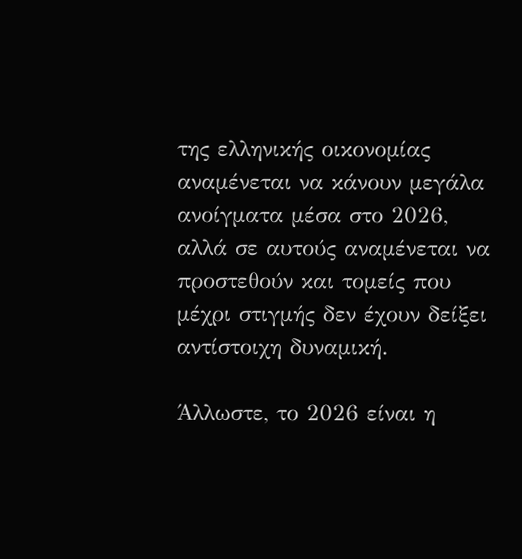της ελληνικής οικονομίας αναμένεται να κάνουν μεγάλα ανοίγματα μέσα στο 2026, αλλά σε αυτούς αναμένεται να προστεθούν και τομείς που μέχρι στιγμής δεν έχουν δείξει αντίστοιχη δυναμική.

Άλλωστε, το 2026 είναι η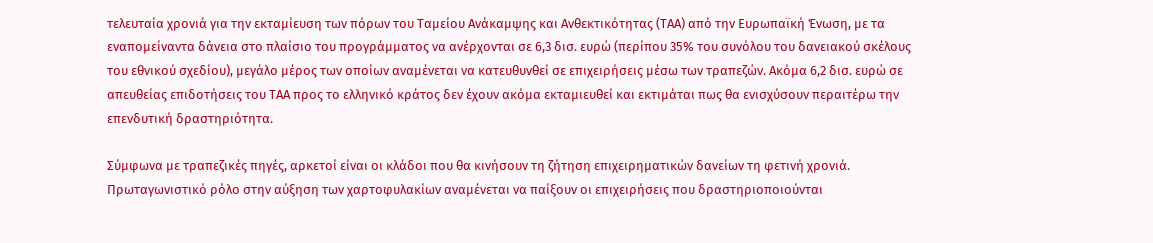τελευταία χρονιά για την εκταμίευση των πόρων του Ταμείου Ανάκαμψης και Ανθεκτικότητας (ΤΑΑ) από την Ευρωπαϊκή Ένωση, με τα εναπομείναντα δάνεια στο πλαίσιο του προγράμματος να ανέρχονται σε 6,3 δισ. ευρώ (περίπου 35% του συνόλου του δανειακού σκέλους του εθνικού σχεδίου), μεγάλο μέρος των οποίων αναμένεται να κατευθυνθεί σε επιχειρήσεις μέσω των τραπεζών. Ακόμα 6,2 δισ. ευρώ σε απευθείας επιδοτήσεις του ΤΑΑ προς το ελληνικό κράτος δεν έχουν ακόμα εκταμιευθεί και εκτιμάται πως θα ενισχύσουν περαιτέρω την επενδυτική δραστηριότητα.

Σύμφωνα με τραπεζικές πηγές, αρκετοί είναι οι κλάδοι που θα κινήσουν τη ζήτηση επιχειρηματικών δανείων τη φετινή χρονιά. Πρωταγωνιστικό ρόλο στην αύξηση των χαρτοφυλακίων αναμένεται να παίξουν οι επιχειρήσεις που δραστηριοποιούνται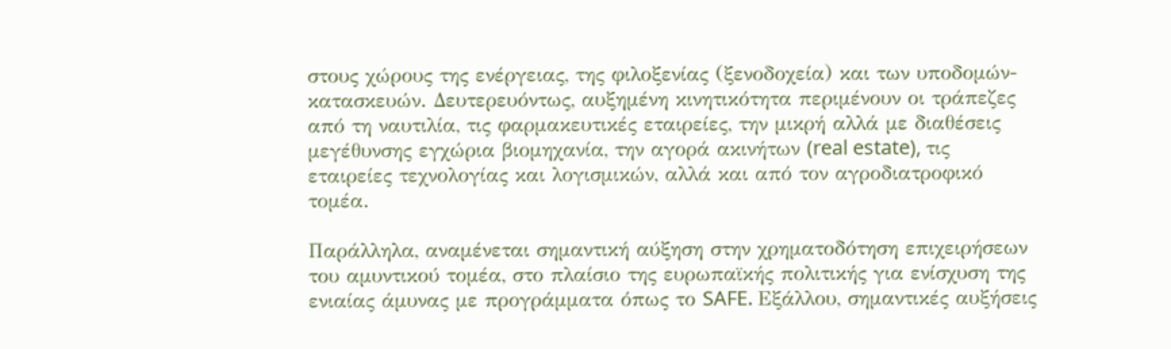στους χώρους της ενέργειας, της φιλοξενίας (ξενοδοχεία) και των υποδομών-κατασκευών. Δευτερευόντως, αυξημένη κινητικότητα περιμένουν οι τράπεζες από τη ναυτιλία, τις φαρμακευτικές εταιρείες, την μικρή αλλά με διαθέσεις μεγέθυνσης εγχώρια βιομηχανία, την αγορά ακινήτων (real estate), τις εταιρείες τεχνολογίας και λογισμικών, αλλά και από τον αγροδιατροφικό τομέα.

Παράλληλα, αναμένεται σημαντική αύξηση στην χρηματοδότηση επιχειρήσεων του αμυντικού τομέα, στο πλαίσιο της ευρωπαϊκής πολιτικής για ενίσχυση της ενιαίας άμυνας με προγράμματα όπως το SAFE. Εξάλλου, σημαντικές αυξήσεις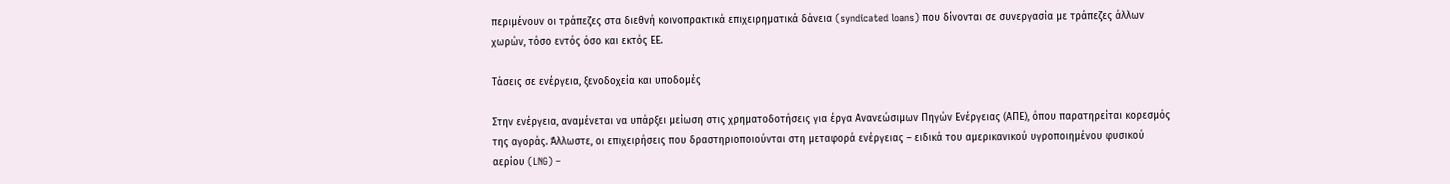περιμένουν οι τράπεζες στα διεθνή κοινοπρακτικά επιχειρηματικά δάνεια (syndicated loans) που δίνονται σε συνεργασία με τράπεζες άλλων χωρών, τόσο εντός όσο και εκτός ΕΕ.

Τάσεις σε ενέργεια, ξενοδοχεία και υποδομές

Στην ενέργεια, αναμένεται να υπάρξει μείωση στις χρηματοδοτήσεις για έργα Ανανεώσιμων Πηγών Ενέργειας (ΑΠΕ), όπου παρατηρείται κορεσμός της αγοράς. Άλλωστε, οι επιχειρήσεις που δραστηριοποιούνται στη μεταφορά ενέργειας – ειδικά του αμερικανικού υγροποιημένου φυσικού αερίου (LNG) –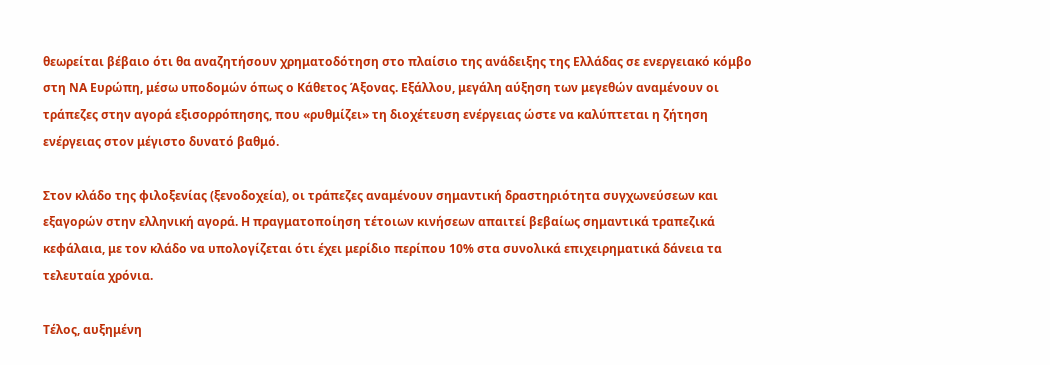θεωρείται βέβαιο ότι θα αναζητήσουν χρηματοδότηση στο πλαίσιο της ανάδειξης της Ελλάδας σε ενεργειακό κόμβο στη ΝΑ Ευρώπη, μέσω υποδομών όπως ο Κάθετος Άξονας. Εξάλλου, μεγάλη αύξηση των μεγεθών αναμένουν οι τράπεζες στην αγορά εξισορρόπησης, που «ρυθμίζει» τη διοχέτευση ενέργειας ώστε να καλύπτεται η ζήτηση ενέργειας στον μέγιστο δυνατό βαθμό.

Στον κλάδο της φιλοξενίας (ξενοδοχεία), οι τράπεζες αναμένουν σημαντική δραστηριότητα συγχωνεύσεων και εξαγορών στην ελληνική αγορά. Η πραγματοποίηση τέτοιων κινήσεων απαιτεί βεβαίως σημαντικά τραπεζικά κεφάλαια, με τον κλάδο να υπολογίζεται ότι έχει μερίδιο περίπου 10% στα συνολικά επιχειρηματικά δάνεια τα τελευταία χρόνια.

Τέλος, αυξημένη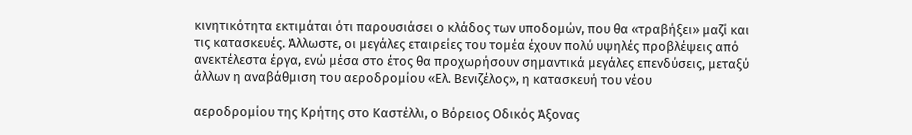κινητικότητα εκτιμάται ότι παρουσιάσει ο κλάδος των υποδομών, που θα «τραβήξει» μαζί και τις κατασκευές. Άλλωστε, οι μεγάλες εταιρείες του τομέα έχουν πολύ υψηλές προβλέψεις από ανεκτέλεστα έργα, ενώ μέσα στο έτος θα προχωρήσουν σημαντικά μεγάλες επενδύσεις, μεταξύ άλλων η αναβάθμιση του αεροδρομίου «Ελ. Βενιζέλος», η κατασκευή του νέου

αεροδρομίου της Κρήτης στο Καστέλλι, ο Βόρειος Οδικός Άξονας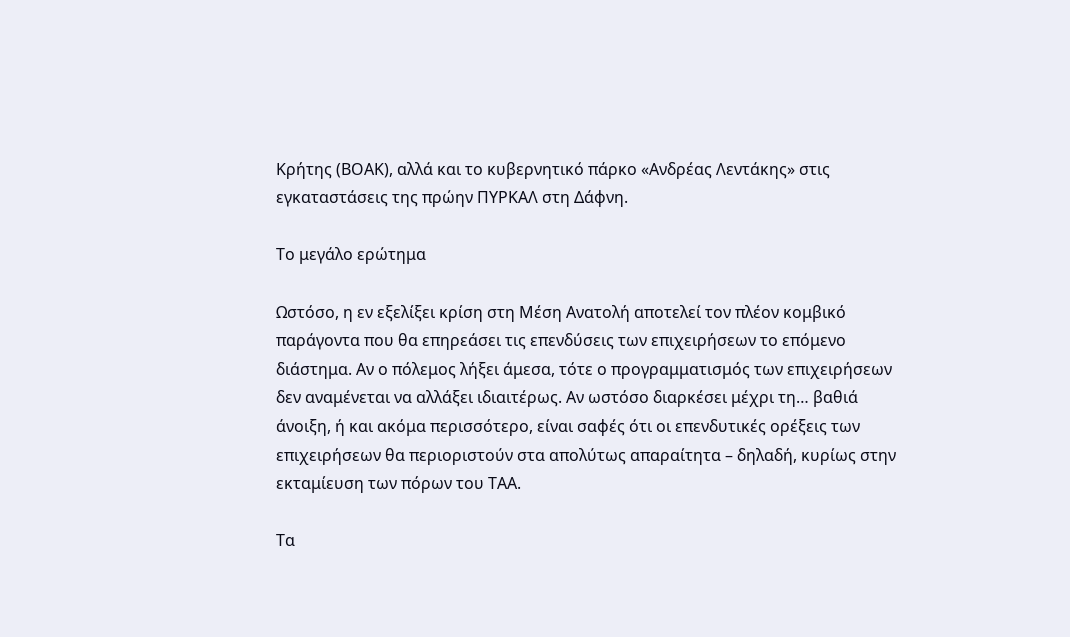Κρήτης (ΒΟΑΚ), αλλά και το κυβερνητικό πάρκο «Ανδρέας Λεντάκης» στις εγκαταστάσεις της πρώην ΠΥΡΚΑΛ στη Δάφνη.

Το μεγάλο ερώτημα

Ωστόσο, η εν εξελίξει κρίση στη Μέση Ανατολή αποτελεί τον πλέον κομβικό παράγοντα που θα επηρεάσει τις επενδύσεις των επιχειρήσεων το επόμενο διάστημα. Αν ο πόλεμος λήξει άμεσα, τότε ο προγραμματισμός των επιχειρήσεων δεν αναμένεται να αλλάξει ιδιαιτέρως. Αν ωστόσο διαρκέσει μέχρι τη… βαθιά άνοιξη, ή και ακόμα περισσότερο, είναι σαφές ότι οι επενδυτικές ορέξεις των επιχειρήσεων θα περιοριστούν στα απολύτως απαραίτητα – δηλαδή, κυρίως στην εκταμίευση των πόρων του ΤΑΑ.

Τα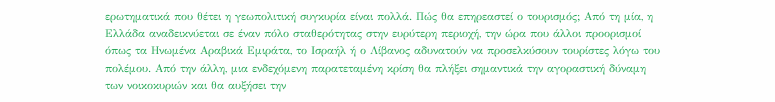ερωτηματικά που θέτει η γεωπολιτική συγκυρία είναι πολλά. Πώς θα επηρεαστεί ο τουρισμός; Από τη μία, η Ελλάδα αναδεικνύεται σε έναν πόλο σταθερότητας στην ευρύτερη περιοχή, την ώρα που άλλοι προορισμοί όπως τα Ηνωμένα Αραβικά Εμιράτα, το Ισραήλ ή ο Λίβανος αδυνατούν να προσελκύσουν τουρίστες λόγω του πολέμου. Από την άλλη, μια ενδεχόμενη παρατεταμένη κρίση θα πλήξει σημαντικά την αγοραστική δύναμη των νοικοκυριών και θα αυξήσει την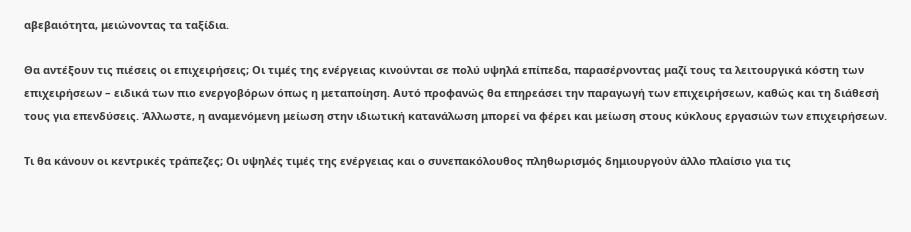αβεβαιότητα, μειώνοντας τα ταξίδια.

Θα αντέξουν τις πιέσεις οι επιχειρήσεις; Οι τιμές της ενέργειας κινούνται σε πολύ υψηλά επίπεδα, παρασέρνοντας μαζί τους τα λειτουργικά κόστη των επιχειρήσεων – ειδικά των πιο ενεργοβόρων όπως η μεταποίηση. Αυτό προφανώς θα επηρεάσει την παραγωγή των επιχειρήσεων, καθώς και τη διάθεσή τους για επενδύσεις. Άλλωστε, η αναμενόμενη μείωση στην ιδιωτική κατανάλωση μπορεί να φέρει και μείωση στους κύκλους εργασιών των επιχειρήσεων.

Τι θα κάνουν οι κεντρικές τράπεζες; Οι υψηλές τιμές της ενέργειας και ο συνεπακόλουθος πληθωρισμός δημιουργούν άλλο πλαίσιο για τις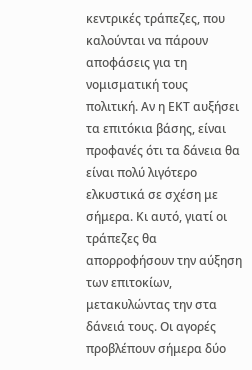κεντρικές τράπεζες, που καλούνται να πάρουν αποφάσεις για τη νομισματική τους πολιτική. Αν η ΕΚΤ αυξήσει τα επιτόκια βάσης, είναι προφανές ότι τα δάνεια θα είναι πολύ λιγότερο ελκυστικά σε σχέση με σήμερα. Κι αυτό, γιατί οι τράπεζες θα απορροφήσουν την αύξηση των επιτοκίων, μετακυλώντας την στα δάνειά τους. Οι αγορές προβλέπουν σήμερα δύο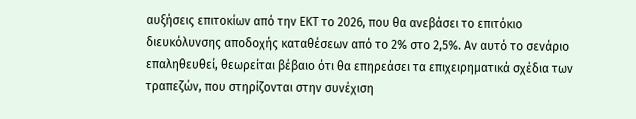αυξήσεις επιτοκίων από την ΕΚΤ το 2026, που θα ανεβάσει το επιτόκιο διευκόλυνσης αποδοχής καταθέσεων από το 2% στο 2,5%. Αν αυτό το σενάριο επαληθευθεί, θεωρείται βέβαιο ότι θα επηρεάσει τα επιχειρηματικά σχέδια των τραπεζών, που στηρίζονται στην συνέχιση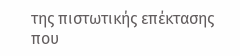της πιστωτικής επέκτασης που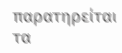παρατηρείται τα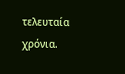τελευταία χρόνια.